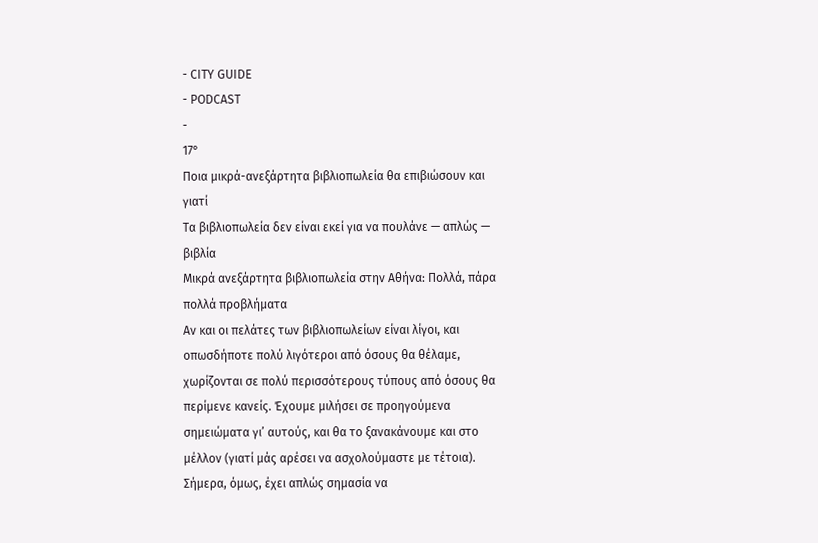- CITY GUIDE
- PODCAST
-
17°
Ποια μικρά-ανεξάρτητα βιβλιοπωλεία θα επιβιώσουν και γιατί
Τα βιβλιοπωλεία δεν είναι εκεί για να πουλάνε — απλώς — βιβλία
Μικρά ανεξάρτητα βιβλιοπωλεία στην Αθήνα: Πολλά, πάρα πολλά προβλήματα
Αν και οι πελάτες των βιβλιοπωλείων είναι λίγοι, και οπωσδήποτε πολύ λιγότεροι από όσους θα θέλαμε, χωρίζονται σε πολύ περισσότερους τύπους από όσους θα περίμενε κανείς. Έχουμε μιλήσει σε προηγούμενα σημειώματα γι’ αυτούς, και θα το ξανακάνουμε και στο μέλλον (γιατί μάς αρέσει να ασχολούμαστε με τέτοια). Σήμερα, όμως, έχει απλώς σημασία να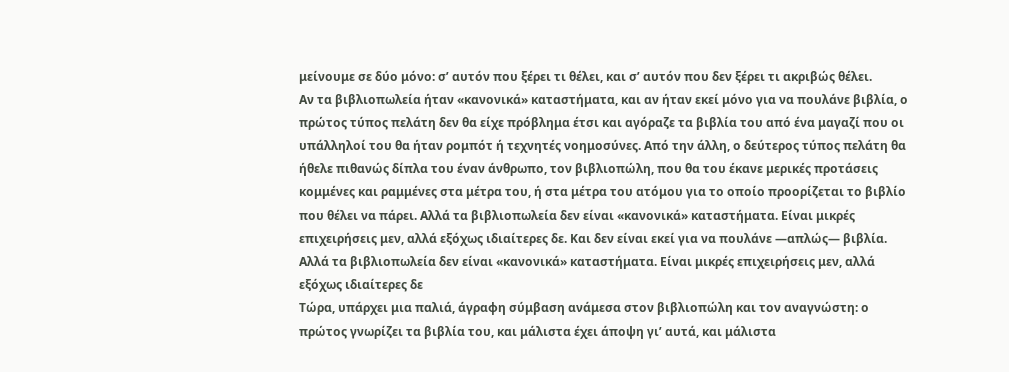μείνουμε σε δύο μόνο: σ’ αυτόν που ξέρει τι θέλει, και σ’ αυτόν που δεν ξέρει τι ακριβώς θέλει.
Αν τα βιβλιοπωλεία ήταν «κανονικά» καταστήματα, και αν ήταν εκεί μόνο για να πουλάνε βιβλία, ο πρώτος τύπος πελάτη δεν θα είχε πρόβλημα έτσι και αγόραζε τα βιβλία του από ένα μαγαζί που οι υπάλληλοί του θα ήταν ρομπότ ή τεχνητές νοημοσύνες. Από την άλλη, ο δεύτερος τύπος πελάτη θα ήθελε πιθανώς δίπλα του έναν άνθρωπο, τον βιβλιοπώλη, που θα του έκανε μερικές προτάσεις κομμένες και ραμμένες στα μέτρα του, ή στα μέτρα του ατόμου για το οποίο προορίζεται το βιβλίο που θέλει να πάρει. Αλλά τα βιβλιοπωλεία δεν είναι «κανονικά» καταστήματα. Είναι μικρές επιχειρήσεις μεν, αλλά εξόχως ιδιαίτερες δε. Και δεν είναι εκεί για να πουλάνε —απλώς— βιβλία.
Αλλά τα βιβλιοπωλεία δεν είναι «κανονικά» καταστήματα. Είναι μικρές επιχειρήσεις μεν, αλλά εξόχως ιδιαίτερες δε
Τώρα, υπάρχει μια παλιά, άγραφη σύμβαση ανάμεσα στον βιβλιοπώλη και τον αναγνώστη: ο πρώτος γνωρίζει τα βιβλία του, και μάλιστα έχει άποψη γι’ αυτά, και μάλιστα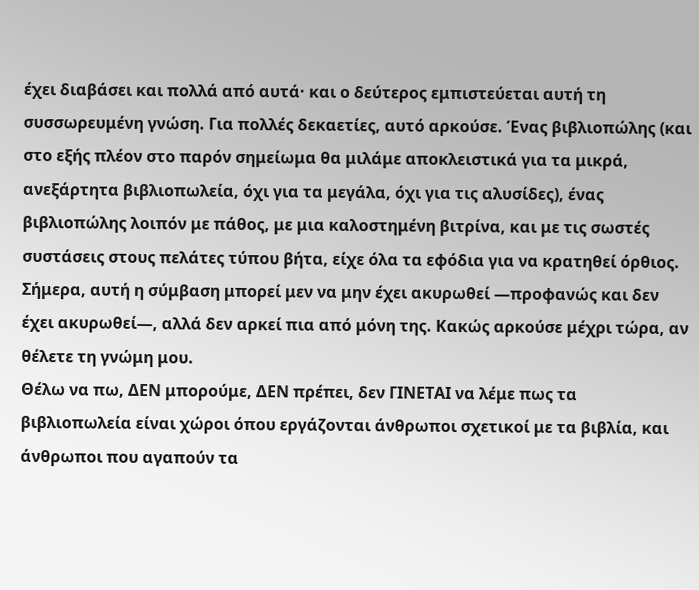έχει διαβάσει και πολλά από αυτά· και ο δεύτερος εμπιστεύεται αυτή τη συσσωρευμένη γνώση. Για πολλές δεκαετίες, αυτό αρκούσε. Ένας βιβλιοπώλης (και στο εξής πλέον στο παρόν σημείωμα θα μιλάμε αποκλειστικά για τα μικρά, ανεξάρτητα βιβλιοπωλεία, όχι για τα μεγάλα, όχι για τις αλυσίδες), ένας βιβλιοπώλης λοιπόν με πάθος, με μια καλοστημένη βιτρίνα, και με τις σωστές συστάσεις στους πελάτες τύπου βήτα, είχε όλα τα εφόδια για να κρατηθεί όρθιος. Σήμερα, αυτή η σύμβαση μπορεί μεν να μην έχει ακυρωθεί —προφανώς και δεν έχει ακυρωθεί—, αλλά δεν αρκεί πια από μόνη της. Κακώς αρκούσε μέχρι τώρα, αν θέλετε τη γνώμη μου.
Θέλω να πω, ΔΕΝ μπορούμε, ΔΕΝ πρέπει, δεν ΓΙΝΕΤΑΙ να λέμε πως τα βιβλιοπωλεία είναι χώροι όπου εργάζονται άνθρωποι σχετικοί με τα βιβλία, και άνθρωποι που αγαπούν τα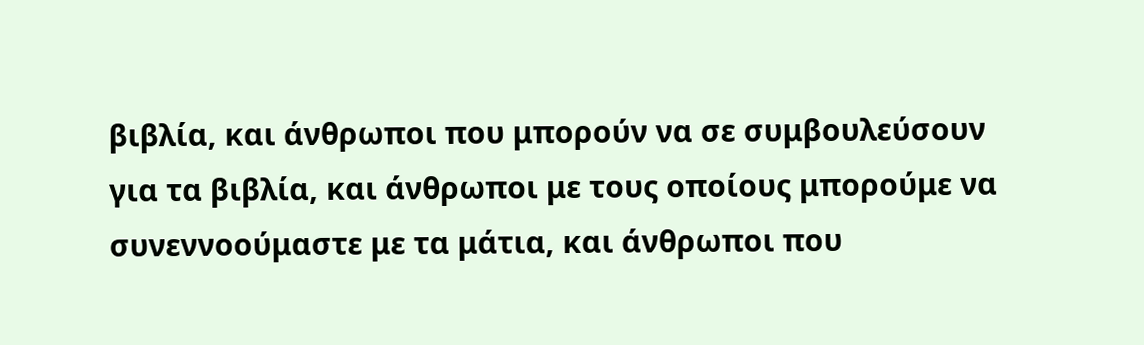βιβλία, και άνθρωποι που μπορούν να σε συμβουλεύσουν για τα βιβλία, και άνθρωποι με τους οποίους μπορούμε να συνεννοούμαστε με τα μάτια, και άνθρωποι που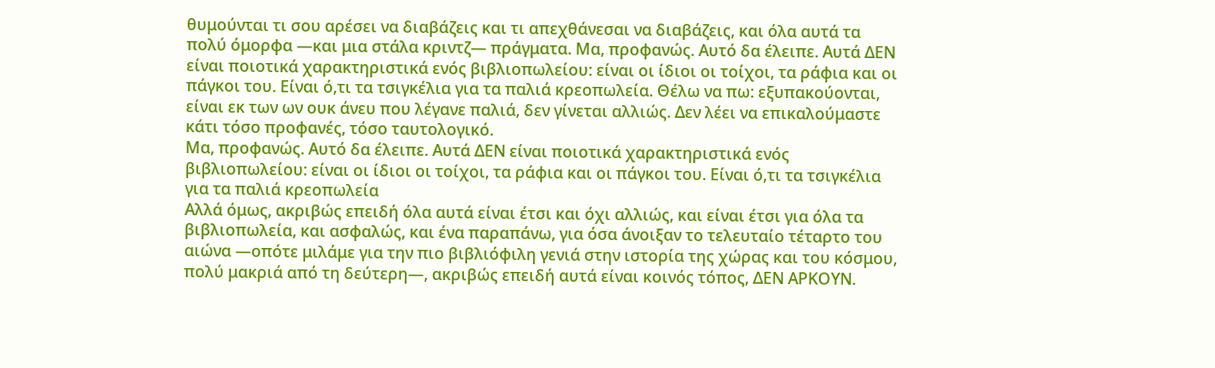θυμούνται τι σου αρέσει να διαβάζεις και τι απεχθάνεσαι να διαβάζεις, και όλα αυτά τα πολύ όμορφα —και μια στάλα κριντζ— πράγματα. Μα, προφανώς. Αυτό δα έλειπε. Αυτά ΔΕΝ είναι ποιοτικά χαρακτηριστικά ενός βιβλιοπωλείου: είναι οι ίδιοι οι τοίχοι, τα ράφια και οι πάγκοι του. Είναι ό,τι τα τσιγκέλια για τα παλιά κρεοπωλεία. Θέλω να πω: εξυπακούονται, είναι εκ των ων ουκ άνευ που λέγανε παλιά, δεν γίνεται αλλιώς. Δεν λέει να επικαλούμαστε κάτι τόσο προφανές, τόσο ταυτολογικό.
Μα, προφανώς. Αυτό δα έλειπε. Αυτά ΔΕΝ είναι ποιοτικά χαρακτηριστικά ενός βιβλιοπωλείου: είναι οι ίδιοι οι τοίχοι, τα ράφια και οι πάγκοι του. Είναι ό,τι τα τσιγκέλια για τα παλιά κρεοπωλεία
Αλλά όμως, ακριβώς επειδή όλα αυτά είναι έτσι και όχι αλλιώς, και είναι έτσι για όλα τα βιβλιοπωλεία, και ασφαλώς, και ένα παραπάνω, για όσα άνοιξαν το τελευταίο τέταρτο του αιώνα —οπότε μιλάμε για την πιο βιβλιόφιλη γενιά στην ιστορία της χώρας και του κόσμου, πολύ μακριά από τη δεύτερη—, ακριβώς επειδή αυτά είναι κοινός τόπος, ΔΕΝ ΑΡΚΟΥΝ.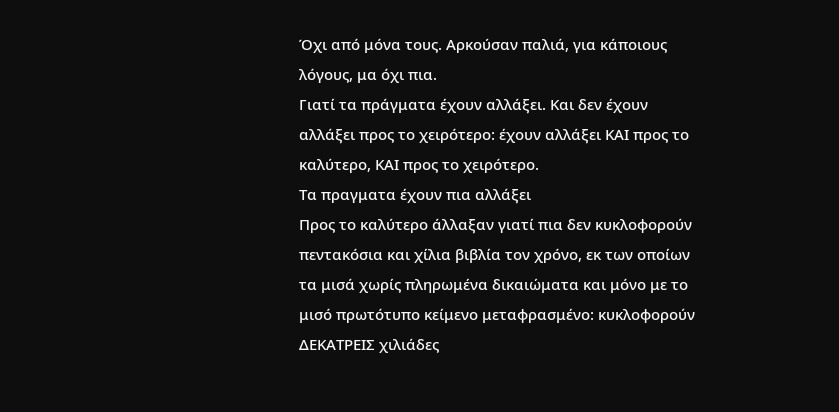Όχι από μόνα τους. Αρκούσαν παλιά, για κάποιους λόγους, μα όχι πια.
Γιατί τα πράγματα έχουν αλλάξει. Και δεν έχουν αλλάξει προς το χειρότερο: έχουν αλλάξει ΚΑΙ προς το καλύτερο, ΚΑΙ προς το χειρότερο.
Τα πραγματα έχουν πια αλλάξει
Προς το καλύτερο άλλαξαν γιατί πια δεν κυκλοφορούν πεντακόσια και χίλια βιβλία τον χρόνο, εκ των οποίων τα μισά χωρίς πληρωμένα δικαιώματα και μόνο με το μισό πρωτότυπο κείμενο μεταφρασμένο: κυκλοφορούν ΔΕΚΑΤΡΕΙΣ χιλιάδες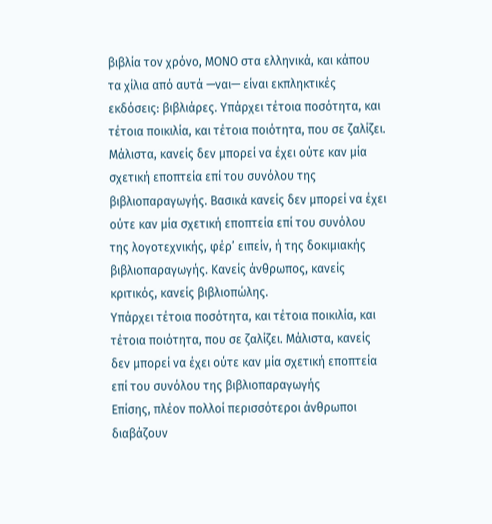βιβλία τον χρόνο, ΜΟΝΟ στα ελληνικά, και κάπου τα χίλια από αυτά —ναι— είναι εκπληκτικές εκδόσεις: βιβλιάρες. Υπάρχει τέτοια ποσότητα, και τέτοια ποικιλία, και τέτοια ποιότητα, που σε ζαλίζει. Μάλιστα, κανείς δεν μπορεί να έχει ούτε καν μία σχετική εποπτεία επί του συνόλου της βιβλιοπαραγωγής. Βασικά κανείς δεν μπορεί να έχει ούτε καν μία σχετική εποπτεία επί του συνόλου της λογοτεχνικής, φέρ’ ειπείν, ή της δοκιμιακής βιβλιοπαραγωγής. Κανείς άνθρωπος, κανείς κριτικός, κανείς βιβλιοπώλης.
Υπάρχει τέτοια ποσότητα, και τέτοια ποικιλία, και τέτοια ποιότητα, που σε ζαλίζει. Μάλιστα, κανείς δεν μπορεί να έχει ούτε καν μία σχετική εποπτεία επί του συνόλου της βιβλιοπαραγωγής
Επίσης, πλέον πολλοί περισσότεροι άνθρωποι διαβάζουν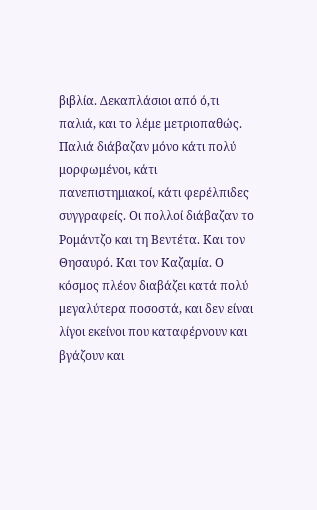βιβλία. Δεκαπλάσιοι από ό,τι παλιά, και το λέμε μετριοπαθώς. Παλιά διάβαζαν μόνο κάτι πολύ μορφωμένοι, κάτι πανεπιστημιακοί, κάτι φερέλπιδες συγγραφείς. Οι πολλοί διάβαζαν το Ρομάντζο και τη Βεντέτα. Και τον Θησαυρό. Και τον Καζαμία. Ο κόσμος πλέον διαβάζει κατά πολύ μεγαλύτερα ποσοστά, και δεν είναι λίγοι εκείνοι που καταφέρνουν και βγάζουν και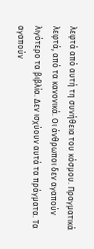λεφτά από αυτή τη συνήθεια του κόσμου. Πραγματικά λεφτά, από τα κανονικά. Οι άνθρωποι δεν αγαπούν λιγότερο τα βιβλία. Δεν ισχύουν αυτά τα πράγματα. Τα αγαπούν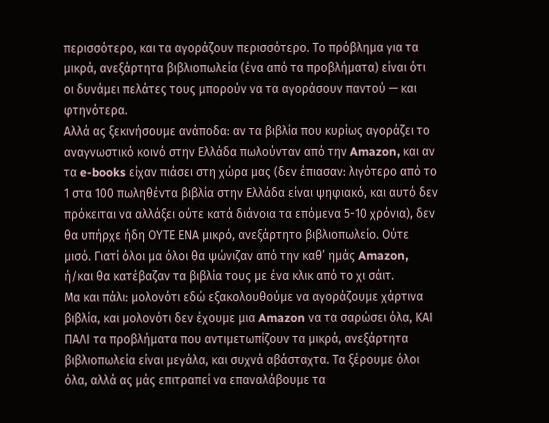περισσότερο, και τα αγοράζουν περισσότερο. Το πρόβλημα για τα μικρά, ανεξάρτητα βιβλιοπωλεία (ένα από τα προβλήματα) είναι ότι οι δυνάμει πελάτες τους μπορούν να τα αγοράσουν παντού — και φτηνότερα.
Αλλά ας ξεκινήσουμε ανάποδα: αν τα βιβλία που κυρίως αγοράζει το αναγνωστικό κοινό στην Ελλάδα πωλούνταν από την Amazon, και αν τα e-books είχαν πιάσει στη χώρα μας (δεν έπιασαν: λιγότερο από το 1 στα 100 πωληθέντα βιβλία στην Ελλάδα είναι ψηφιακό, και αυτό δεν πρόκειται να αλλάξει ούτε κατά διάνοια τα επόμενα 5-10 χρόνια), δεν θα υπήρχε ήδη ΟΥΤΕ ΕΝΑ μικρό, ανεξάρτητο βιβλιοπωλείο. Ούτε μισό. Γιατί όλοι μα όλοι θα ψώνιζαν από την καθ’ ημάς Amazon, ή/και θα κατέβαζαν τα βιβλία τους με ένα κλικ από το χι σάιτ.
Μα και πάλι: μολονότι εδώ εξακολουθούμε να αγοράζουμε χάρτινα βιβλία, και μολονότι δεν έχουμε μια Amazon να τα σαρώσει όλα, ΚΑΙ ΠΑΛΙ τα προβλήματα που αντιμετωπίζουν τα μικρά, ανεξάρτητα βιβλιοπωλεία είναι μεγάλα, και συχνά αβάσταχτα. Τα ξέρουμε όλοι όλα, αλλά ας μάς επιτραπεί να επαναλάβουμε τα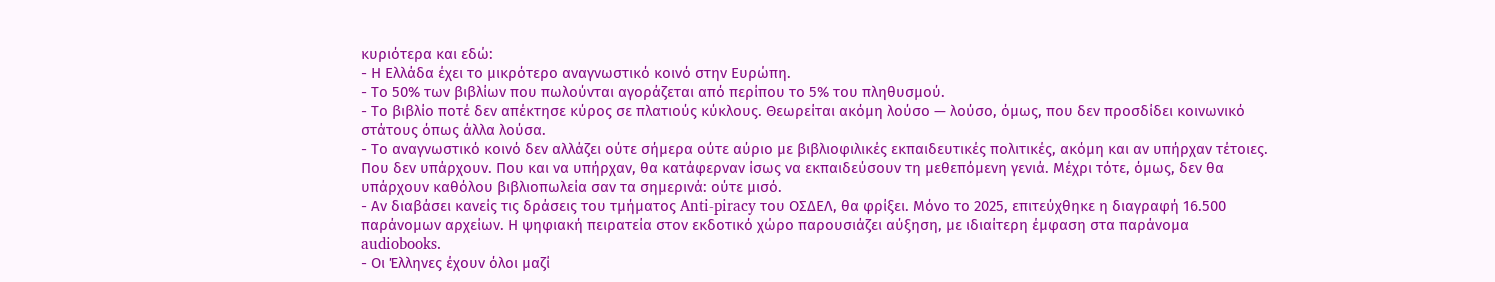κυριότερα και εδώ:
- Η Ελλάδα έχει το μικρότερο αναγνωστικό κοινό στην Ευρώπη.
- Το 50% των βιβλίων που πωλούνται αγοράζεται από περίπου το 5% του πληθυσμού.
- Το βιβλίο ποτέ δεν απέκτησε κύρος σε πλατιούς κύκλους. Θεωρείται ακόμη λούσο — λούσο, όμως, που δεν προσδίδει κοινωνικό στάτους όπως άλλα λούσα.
- Το αναγνωστικό κοινό δεν αλλάζει ούτε σήμερα ούτε αύριο με βιβλιοφιλικές εκπαιδευτικές πολιτικές, ακόμη και αν υπήρχαν τέτοιες. Που δεν υπάρχουν. Που και να υπήρχαν, θα κατάφερναν ίσως να εκπαιδεύσουν τη μεθεπόμενη γενιά. Μέχρι τότε, όμως, δεν θα υπάρχουν καθόλου βιβλιοπωλεία σαν τα σημερινά: ούτε μισό.
- Αν διαβάσει κανείς τις δράσεις του τμήματος Anti-piracy του ΟΣΔΕΛ, θα φρίξει. Μόνο το 2025, επιτεύχθηκε η διαγραφή 16.500 παράνομων αρχείων. Η ψηφιακή πειρατεία στον εκδοτικό χώρο παρουσιάζει αύξηση, με ιδιαίτερη έμφαση στα παράνομα audiobooks.
- Οι Έλληνες έχουν όλοι μαζί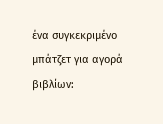ένα συγκεκριμένο μπάτζετ για αγορά βιβλίων: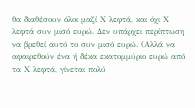θα διαθέσουν όλοι μαζί Χ λεφτά, και όχι Χ λεφτά συν μισό ευρώ. Δεν υπάρχει περίπτωση να βρεθεί αυτό το συν μισό ευρώ. (Αλλά να αφαιρεθούν ένα ή δέκα εκατομμύριο ευρώ από τα Χ λεφτά, γίνεται πολύ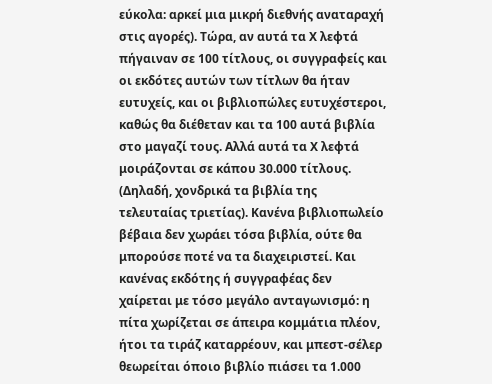εύκολα: αρκεί μια μικρή διεθνής αναταραχή στις αγορές). Τώρα, αν αυτά τα Χ λεφτά πήγαιναν σε 100 τίτλους, οι συγγραφείς και οι εκδότες αυτών των τίτλων θα ήταν ευτυχείς, και οι βιβλιοπώλες ευτυχέστεροι, καθώς θα διέθεταν και τα 100 αυτά βιβλία στο μαγαζί τους. Αλλά αυτά τα Χ λεφτά μοιράζονται σε κάπου 30.000 τίτλους. (Δηλαδή, χονδρικά τα βιβλία της τελευταίας τριετίας). Κανένα βιβλιοπωλείο βέβαια δεν χωράει τόσα βιβλία, ούτε θα μπορούσε ποτέ να τα διαχειριστεί. Και κανένας εκδότης ή συγγραφέας δεν χαίρεται με τόσο μεγάλο ανταγωνισμό: η πίτα χωρίζεται σε άπειρα κομμάτια πλέον, ήτοι τα τιράζ καταρρέουν, και μπεστ-σέλερ θεωρείται όποιο βιβλίο πιάσει τα 1.000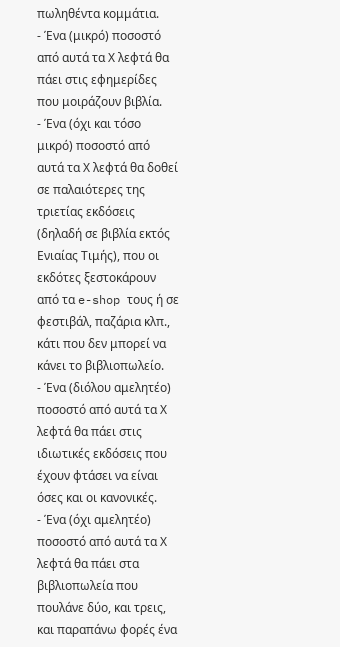πωληθέντα κομμάτια.
- Ένα (μικρό) ποσοστό από αυτά τα Χ λεφτά θα πάει στις εφημερίδες που μοιράζουν βιβλία.
- Ένα (όχι και τόσο μικρό) ποσοστό από αυτά τα Χ λεφτά θα δοθεί σε παλαιότερες της τριετίας εκδόσεις (δηλαδή σε βιβλία εκτός Ενιαίας Τιμής), που οι εκδότες ξεστοκάρουν από τα e-shop τους ή σε φεστιβάλ, παζάρια κλπ., κάτι που δεν μπορεί να κάνει το βιβλιοπωλείο.
- Ένα (διόλου αμελητέο) ποσοστό από αυτά τα Χ λεφτά θα πάει στις ιδιωτικές εκδόσεις που έχουν φτάσει να είναι όσες και οι κανονικές.
- Ένα (όχι αμελητέο) ποσοστό από αυτά τα Χ λεφτά θα πάει στα βιβλιοπωλεία που πουλάνε δύο, και τρεις, και παραπάνω φορές ένα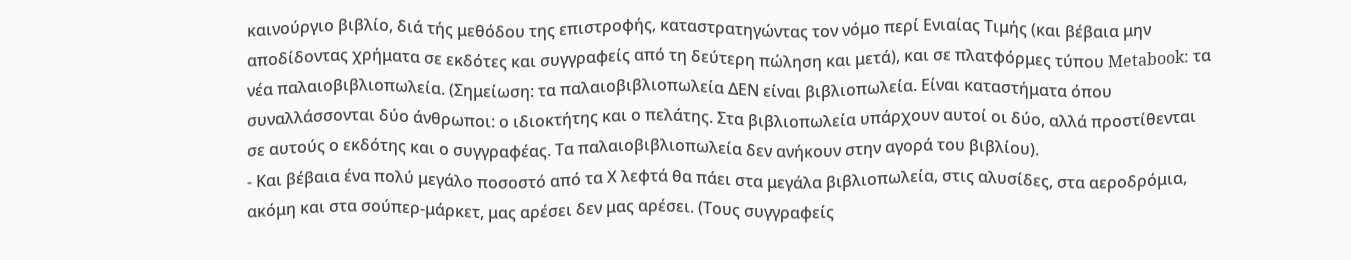καινούργιο βιβλίο, διά τής μεθόδου της επιστροφής, καταστρατηγώντας τον νόμο περί Ενιαίας Τιμής (και βέβαια μην αποδίδοντας χρήματα σε εκδότες και συγγραφείς από τη δεύτερη πώληση και μετά), και σε πλατφόρμες τύπου Metabook: τα νέα παλαιοβιβλιοπωλεία. (Σημείωση: τα παλαιοβιβλιοπωλεία ΔΕΝ είναι βιβλιοπωλεία. Είναι καταστήματα όπου συναλλάσσονται δύο άνθρωποι: ο ιδιοκτήτης και ο πελάτης. Στα βιβλιοπωλεία υπάρχουν αυτοί οι δύο, αλλά προστίθενται σε αυτούς ο εκδότης και ο συγγραφέας. Τα παλαιοβιβλιοπωλεία δεν ανήκουν στην αγορά του βιβλίου).
- Και βέβαια ένα πολύ μεγάλο ποσοστό από τα Χ λεφτά θα πάει στα μεγάλα βιβλιοπωλεία, στις αλυσίδες, στα αεροδρόμια, ακόμη και στα σούπερ-μάρκετ, μας αρέσει δεν μας αρέσει. (Τους συγγραφείς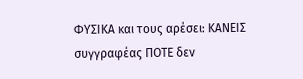ΦΥΣΙΚΑ και τους αρέσει: ΚΑΝΕΙΣ συγγραφέας ΠΟΤΕ δεν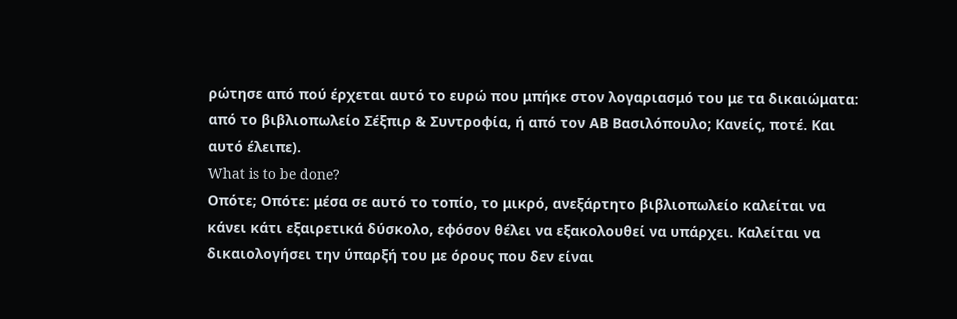ρώτησε από πού έρχεται αυτό το ευρώ που μπήκε στον λογαριασμό του με τα δικαιώματα: από το βιβλιοπωλείο Σέξπιρ & Συντροφία, ή από τον ΑΒ Βασιλόπουλο; Κανείς, ποτέ. Και αυτό έλειπε).
What is to be done?
Οπότε; Οπότε: μέσα σε αυτό το τοπίο, το μικρό, ανεξάρτητο βιβλιοπωλείο καλείται να κάνει κάτι εξαιρετικά δύσκολο, εφόσον θέλει να εξακολουθεί να υπάρχει. Καλείται να δικαιολογήσει την ύπαρξή του με όρους που δεν είναι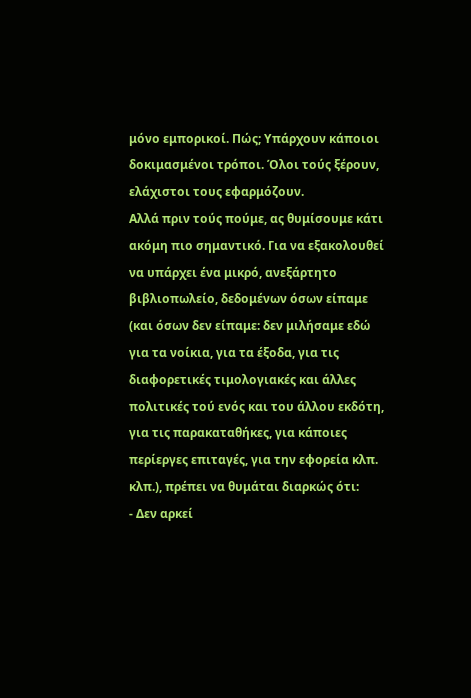μόνο εμπορικοί. Πώς; Υπάρχουν κάποιοι δοκιμασμένοι τρόποι. Όλοι τούς ξέρουν, ελάχιστοι τους εφαρμόζουν.
Αλλά πριν τούς πούμε, ας θυμίσουμε κάτι ακόμη πιο σημαντικό. Για να εξακολουθεί να υπάρχει ένα μικρό, ανεξάρτητο βιβλιοπωλείο, δεδομένων όσων είπαμε (και όσων δεν είπαμε: δεν μιλήσαμε εδώ για τα νοίκια, για τα έξοδα, για τις διαφορετικές τιμολογιακές και άλλες πολιτικές τού ενός και του άλλου εκδότη, για τις παρακαταθήκες, για κάποιες περίεργες επιταγές, για την εφορεία κλπ. κλπ.), πρέπει να θυμάται διαρκώς ότι:
- Δεν αρκεί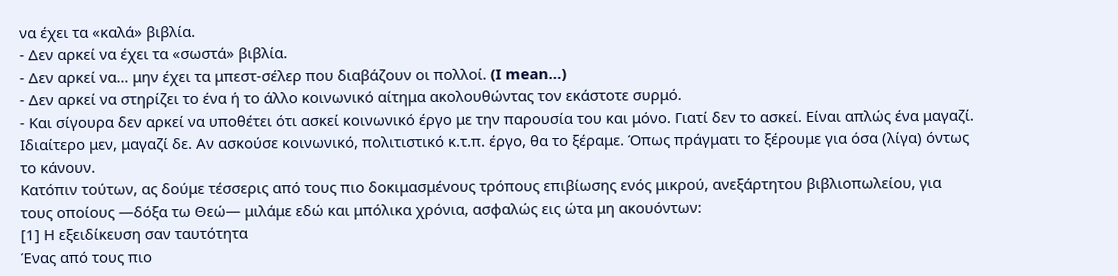να έχει τα «καλά» βιβλία.
- Δεν αρκεί να έχει τα «σωστά» βιβλία.
- Δεν αρκεί να… μην έχει τα μπεστ-σέλερ που διαβάζουν οι πολλοί. (I mean…)
- Δεν αρκεί να στηρίζει το ένα ή το άλλο κοινωνικό αίτημα ακολουθώντας τον εκάστοτε συρμό.
- Και σίγουρα δεν αρκεί να υποθέτει ότι ασκεί κοινωνικό έργο με την παρουσία του και μόνο. Γιατί δεν το ασκεί. Είναι απλώς ένα μαγαζί. Ιδιαίτερο μεν, μαγαζί δε. Αν ασκούσε κοινωνικό, πολιτιστικό κ.τ.π. έργο, θα το ξέραμε. Όπως πράγματι το ξέρουμε για όσα (λίγα) όντως το κάνουν.
Κατόπιν τούτων, ας δούμε τέσσερις από τους πιο δοκιμασμένους τρόπους επιβίωσης ενός μικρού, ανεξάρτητου βιβλιοπωλείου, για τους οποίους —δόξα τω Θεώ— μιλάμε εδώ και μπόλικα χρόνια, ασφαλώς εις ώτα μη ακουόντων:
[1] Η εξειδίκευση σαν ταυτότητα
Ένας από τους πιο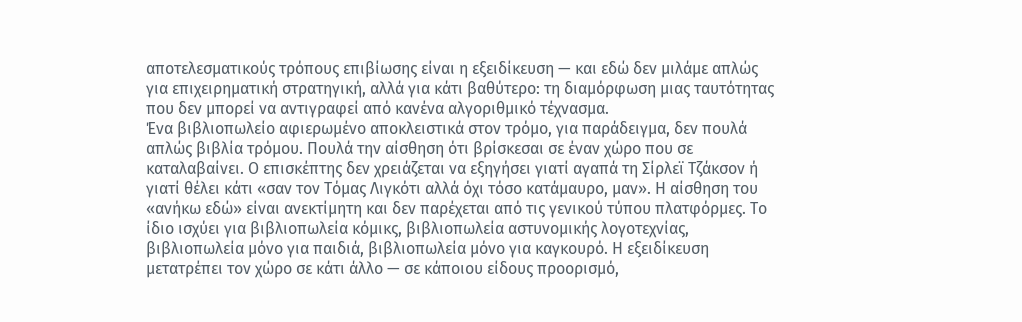αποτελεσματικούς τρόπους επιβίωσης είναι η εξειδίκευση — και εδώ δεν μιλάμε απλώς για επιχειρηματική στρατηγική, αλλά για κάτι βαθύτερο: τη διαμόρφωση μιας ταυτότητας που δεν μπορεί να αντιγραφεί από κανένα αλγοριθμικό τέχνασμα.
Ένα βιβλιοπωλείο αφιερωμένο αποκλειστικά στον τρόμο, για παράδειγμα, δεν πουλά απλώς βιβλία τρόμου. Πουλά την αίσθηση ότι βρίσκεσαι σε έναν χώρο που σε καταλαβαίνει. Ο επισκέπτης δεν χρειάζεται να εξηγήσει γιατί αγαπά τη Σίρλεϊ Τζάκσον ή γιατί θέλει κάτι «σαν τον Τόμας Λιγκότι αλλά όχι τόσο κατάμαυρο, μαν». Η αίσθηση του «ανήκω εδώ» είναι ανεκτίμητη και δεν παρέχεται από τις γενικού τύπου πλατφόρμες. Το ίδιο ισχύει για βιβλιοπωλεία κόμικς, βιβλιοπωλεία αστυνομικής λογοτεχνίας, βιβλιοπωλεία μόνο για παιδιά, βιβλιοπωλεία μόνο για καγκουρό. Η εξειδίκευση μετατρέπει τον χώρο σε κάτι άλλο — σε κάποιου είδους προορισμό,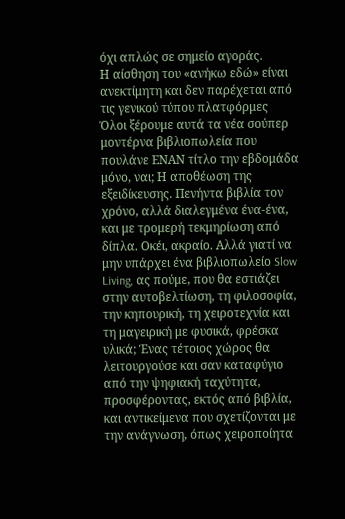όχι απλώς σε σημείο αγοράς.
Η αίσθηση του «ανήκω εδώ» είναι ανεκτίμητη και δεν παρέχεται από τις γενικού τύπου πλατφόρμες
Όλοι ξέρουμε αυτά τα νέα σούπερ μοντέρνα βιβλιοπωλεία που πουλάνε ΕΝΑΝ τίτλο την εβδομάδα μόνο, ναι; Η αποθέωση της εξειδίκευσης. Πενήντα βιβλία τον χρόνο, αλλά διαλεγμένα ένα-ένα, και με τρομερή τεκμηρίωση από δίπλα. Οκέι, ακραίο. Αλλά γιατί να μην υπάρχει ένα βιβλιοπωλείο Slow Living, ας πούμε, που θα εστιάζει στην αυτοβελτίωση, τη φιλοσοφία, την κηπουρική, τη χειροτεχνία και τη μαγειρική με φυσικά, φρέσκα υλικά; Ένας τέτοιος χώρος θα λειτουργούσε και σαν καταφύγιο από την ψηφιακή ταχύτητα, προσφέροντας, εκτός από βιβλία, και αντικείμενα που σχετίζονται με την ανάγνωση, όπως χειροποίητα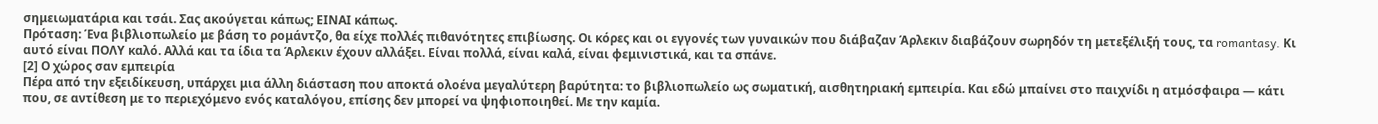σημειωματάρια και τσάι. Σας ακούγεται κάπως; ΕΙΝΑΙ κάπως.
Πρόταση: Ένα βιβλιοπωλείο με βάση το ρομάντζο, θα είχε πολλές πιθανότητες επιβίωσης. Οι κόρες και οι εγγονές των γυναικών που διάβαζαν Άρλεκιν διαβάζουν σωρηδόν τη μετεξέλιξή τους, τα romantasy. Κι αυτό είναι ΠΟΛΥ καλό. Αλλά και τα ίδια τα Άρλεκιν έχουν αλλάξει. Είναι πολλά, είναι καλά, είναι φεμινιστικά, και τα σπάνε.
[2] Ο χώρος σαν εμπειρία
Πέρα από την εξειδίκευση, υπάρχει μια άλλη διάσταση που αποκτά ολοένα μεγαλύτερη βαρύτητα: το βιβλιοπωλείο ως σωματική, αισθητηριακή εμπειρία. Και εδώ μπαίνει στο παιχνίδι η ατμόσφαιρα — κάτι που, σε αντίθεση με το περιεχόμενο ενός καταλόγου, επίσης δεν μπορεί να ψηφιοποιηθεί. Με την καμία.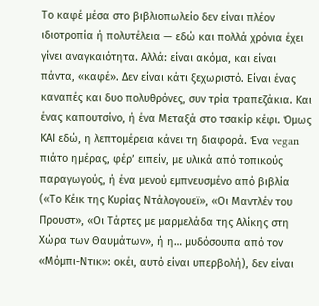Το καφέ μέσα στο βιβλιοπωλείο δεν είναι πλέον ιδιοτροπία ή πολυτέλεια — εδώ και πολλά χρόνια έχει γίνει αναγκαιότητα. Αλλά: είναι ακόμα, και είναι πάντα, «καφέ». Δεν είναι κάτι ξεχωριστό. Είναι ένας καναπές και δυο πολυθρόνες, συν τρία τραπεζάκια. Και ένας καπουτσίνο, ή ένα Μεταξά στο τσακίρ κέφι. Όμως ΚΑΙ εδώ, η λεπτομέρεια κάνει τη διαφορά. Ένα vegan πιάτο ημέρας, φέρ’ ειπείν, με υλικά από τοπικούς παραγωγούς, ή ένα μενού εμπνευσμένο από βιβλία («Το Κέικ της Κυρίας Ντάλογουεϊ», «Οι Μαντλέν του Προυστ», «Οι Τάρτες με μαρμελάδα της Αλίκης στη Χώρα των Θαυμάτων», ή η… μυδόσουπα από τον «Μόμπι-Ντικ»: οκέι, αυτό είναι υπερβολή), δεν είναι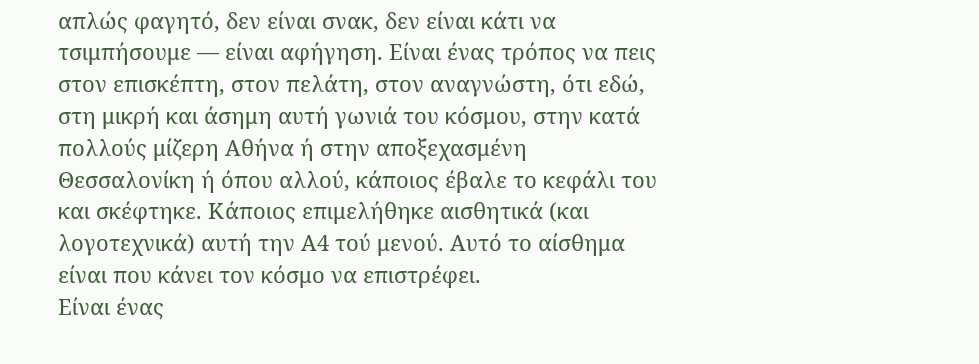απλώς φαγητό, δεν είναι σνακ, δεν είναι κάτι να τσιμπήσουμε — είναι αφήγηση. Είναι ένας τρόπος να πεις στον επισκέπτη, στον πελάτη, στον αναγνώστη, ότι εδώ, στη μικρή και άσημη αυτή γωνιά του κόσμου, στην κατά πολλούς μίζερη Αθήνα ή στην αποξεχασμένη Θεσσαλονίκη ή όπου αλλού, κάποιος έβαλε το κεφάλι του και σκέφτηκε. Κάποιος επιμελήθηκε αισθητικά (και λογοτεχνικά) αυτή την Α4 τού μενού. Αυτό το αίσθημα είναι που κάνει τον κόσμο να επιστρέφει.
Είναι ένας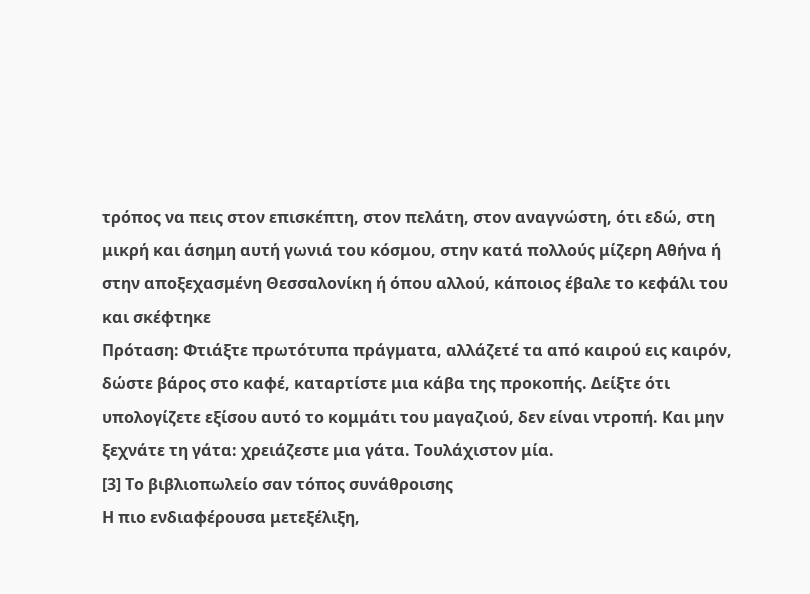τρόπος να πεις στον επισκέπτη, στον πελάτη, στον αναγνώστη, ότι εδώ, στη μικρή και άσημη αυτή γωνιά του κόσμου, στην κατά πολλούς μίζερη Αθήνα ή στην αποξεχασμένη Θεσσαλονίκη ή όπου αλλού, κάποιος έβαλε το κεφάλι του και σκέφτηκε
Πρόταση: Φτιάξτε πρωτότυπα πράγματα, αλλάζετέ τα από καιρού εις καιρόν, δώστε βάρος στο καφέ, καταρτίστε μια κάβα της προκοπής. Δείξτε ότι υπολογίζετε εξίσου αυτό το κομμάτι του μαγαζιού, δεν είναι ντροπή. Και μην ξεχνάτε τη γάτα: χρειάζεστε μια γάτα. Τουλάχιστον μία.
[3] Το βιβλιοπωλείο σαν τόπος συνάθροισης
Η πιο ενδιαφέρουσα μετεξέλιξη,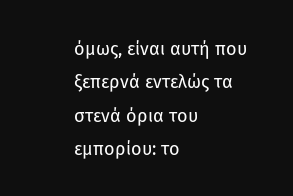όμως, είναι αυτή που ξεπερνά εντελώς τα στενά όρια του εμπορίου: το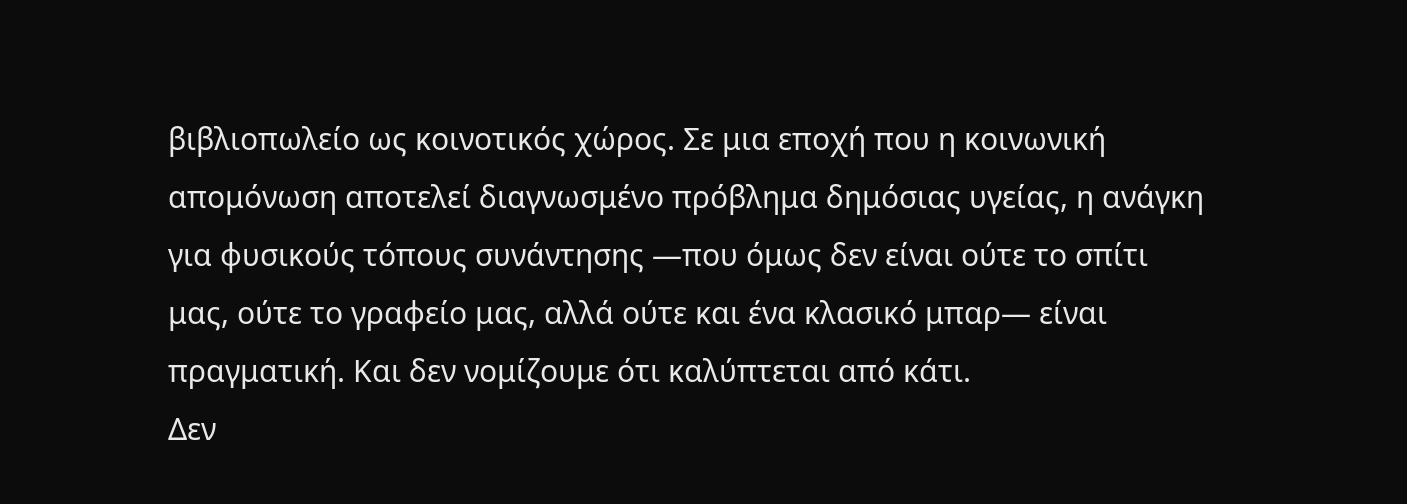βιβλιοπωλείο ως κοινοτικός χώρος. Σε μια εποχή που η κοινωνική απομόνωση αποτελεί διαγνωσμένο πρόβλημα δημόσιας υγείας, η ανάγκη για φυσικούς τόπους συνάντησης —που όμως δεν είναι ούτε το σπίτι μας, ούτε το γραφείο μας, αλλά ούτε και ένα κλασικό μπαρ— είναι πραγματική. Και δεν νομίζουμε ότι καλύπτεται από κάτι.
Δεν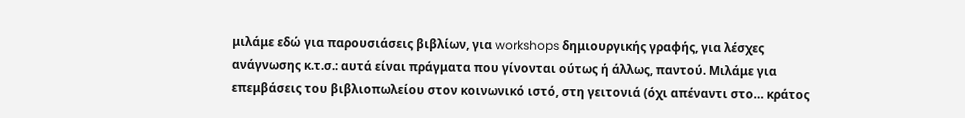μιλάμε εδώ για παρουσιάσεις βιβλίων, για workshops δημιουργικής γραφής, για λέσχες ανάγνωσης κ.τ.σ.: αυτά είναι πράγματα που γίνονται ούτως ή άλλως, παντού. Μιλάμε για επεμβάσεις του βιβλιοπωλείου στον κοινωνικό ιστό, στη γειτονιά (όχι απέναντι στο… κράτος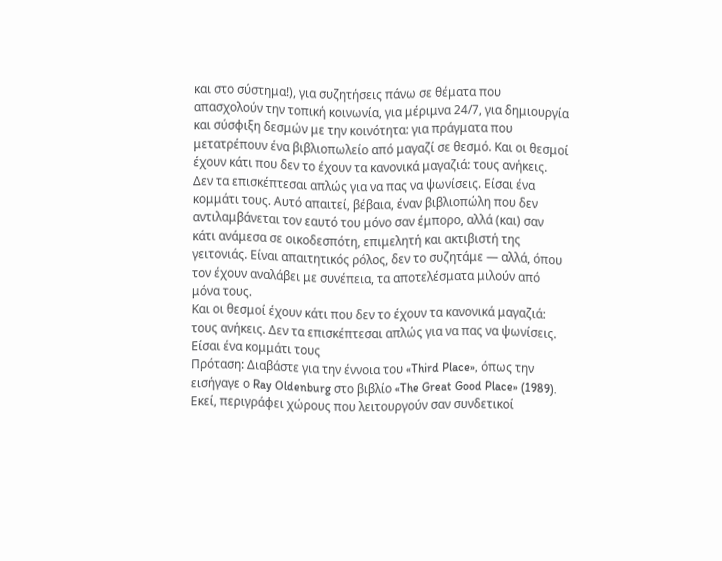και στο σύστημα!), για συζητήσεις πάνω σε θέματα που απασχολούν την τοπική κοινωνία, για μέριμνα 24/7, για δημιουργία και σύσφιξη δεσμών με την κοινότητα: για πράγματα που μετατρέπουν ένα βιβλιοπωλείο από μαγαζί σε θεσμό. Και οι θεσμοί έχουν κάτι που δεν το έχουν τα κανονικά μαγαζιά: τους ανήκεις. Δεν τα επισκέπτεσαι απλώς για να πας να ψωνίσεις. Είσαι ένα κομμάτι τους. Αυτό απαιτεί, βέβαια, έναν βιβλιοπώλη που δεν αντιλαμβάνεται τον εαυτό του μόνο σαν έμπορο, αλλά (και) σαν κάτι ανάμεσα σε οικοδεσπότη, επιμελητή και ακτιβιστή της γειτονιάς. Είναι απαιτητικός ρόλος, δεν το συζητάμε — αλλά, όπου τον έχουν αναλάβει με συνέπεια, τα αποτελέσματα μιλούν από μόνα τους.
Και οι θεσμοί έχουν κάτι που δεν το έχουν τα κανονικά μαγαζιά: τους ανήκεις. Δεν τα επισκέπτεσαι απλώς για να πας να ψωνίσεις. Είσαι ένα κομμάτι τους
Πρόταση: Διαβάστε για την έννοια του «Third Place», όπως την εισήγαγε ο Ray Oldenburg στο βιβλίο «The Great Good Place» (1989). Εκεί, περιγράφει χώρους που λειτουργούν σαν συνδετικοί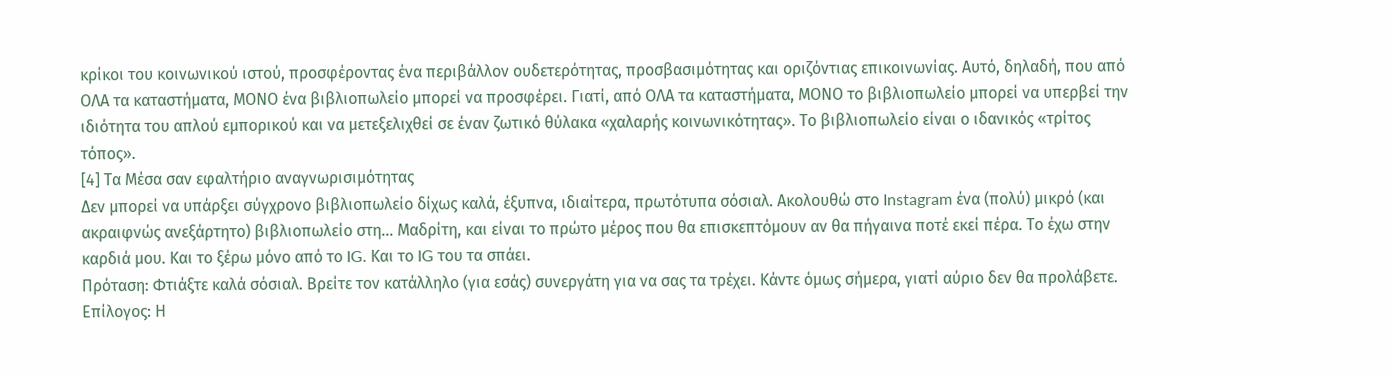κρίκοι του κοινωνικού ιστού, προσφέροντας ένα περιβάλλον ουδετερότητας, προσβασιμότητας και οριζόντιας επικοινωνίας. Αυτό, δηλαδή, που από ΟΛΑ τα καταστήματα, ΜΟΝΟ ένα βιβλιοπωλείο μπορεί να προσφέρει. Γιατί, από ΟΛΑ τα καταστήματα, ΜΟΝΟ το βιβλιοπωλείο μπορεί να υπερβεί την ιδιότητα του απλού εμπορικού και να μετεξελιχθεί σε έναν ζωτικό θύλακα «χαλαρής κοινωνικότητας». Το βιβλιοπωλείο είναι ο ιδανικός «τρίτος τόπος».
[4] Τα Μέσα σαν εφαλτήριο αναγνωρισιμότητας
Δεν μπορεί να υπάρξει σύγχρονο βιβλιοπωλείο δίχως καλά, έξυπνα, ιδιαίτερα, πρωτότυπα σόσιαλ. Ακολουθώ στο Instagram ένα (πολύ) μικρό (και ακραιφνώς ανεξάρτητο) βιβλιοπωλείο στη… Μαδρίτη, και είναι το πρώτο μέρος που θα επισκεπτόμουν αν θα πήγαινα ποτέ εκεί πέρα. Το έχω στην καρδιά μου. Και το ξέρω μόνο από το IG. Και το IG του τα σπάει.
Πρόταση: Φτιάξτε καλά σόσιαλ. Βρείτε τον κατάλληλο (για εσάς) συνεργάτη για να σας τα τρέχει. Κάντε όμως σήμερα, γιατί αύριο δεν θα προλάβετε.
Επίλογος: Η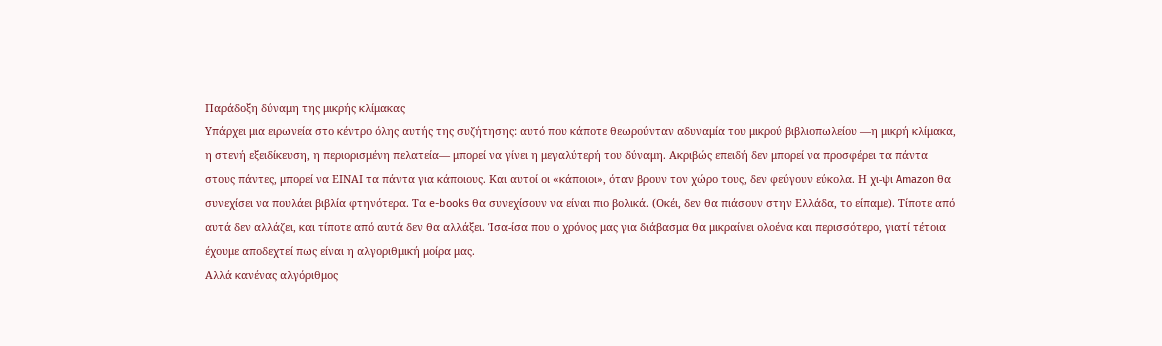Παράδοξη δύναμη της μικρής κλίμακας
Υπάρχει μια ειρωνεία στο κέντρο όλης αυτής της συζήτησης: αυτό που κάποτε θεωρούνταν αδυναμία του μικρού βιβλιοπωλείου —η μικρή κλίμακα, η στενή εξειδίκευση, η περιορισμένη πελατεία— μπορεί να γίνει η μεγαλύτερή του δύναμη. Ακριβώς επειδή δεν μπορεί να προσφέρει τα πάντα στους πάντες, μπορεί να ΕΙΝΑΙ τα πάντα για κάποιους. Και αυτοί οι «κάποιοι», όταν βρουν τον χώρο τους, δεν φεύγουν εύκολα. Η χι-ψι Amazon θα συνεχίσει να πουλάει βιβλία φτηνότερα. Τα e-books θα συνεχίσουν να είναι πιο βολικά. (Οκέι, δεν θα πιάσουν στην Ελλάδα, το είπαμε). Τίποτε από αυτά δεν αλλάζει, και τίποτε από αυτά δεν θα αλλάξει. Ίσα-ίσα που ο χρόνος μας για διάβασμα θα μικραίνει ολοένα και περισσότερο, γιατί τέτοια έχουμε αποδεχτεί πως είναι η αλγοριθμική μοίρα μας.
Αλλά κανένας αλγόριθμος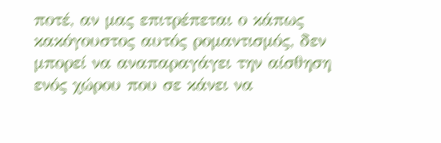ποτέ, αν μας επιτρέπεται ο κάπως κακόγουστος αυτός ρομαντισμός, δεν μπορεί να αναπαραγάγει την αίσθηση ενός χώρου που σε κάνει να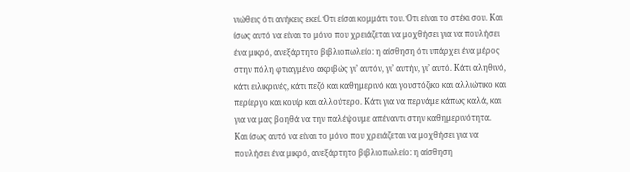νιώθεις ότι ανήκεις εκεί. Ότι είσαι κομμάτι του. Ότι είναι το στέκι σου. Και ίσως αυτό να είναι το μόνο που χρειάζεται να μοχθήσει για να πουλήσει ένα μικρό, ανεξάρτητο βιβλιοπωλείο: η αίσθηση ότι υπάρχει ένα μέρος στην πόλη φτιαγμένο ακριβώς γι’ αυτόν, γι’ αυτήν, γι’ αυτό. Κάτι αληθινό, κάτι ειλικρινές, κάτι πεζό και καθημερινό και γουστόζικο και αλλιώτικο και περίεργο και κουίρ και αλλούτερο. Κάτι για να περνάμε κάπως καλά, και για να μας βοηθά να την παλέψουμε απέναντι στην καθημερινότητα.
Και ίσως αυτό να είναι το μόνο που χρειάζεται να μοχθήσει για να πουλήσει ένα μικρό, ανεξάρτητο βιβλιοπωλείο: η αίσθηση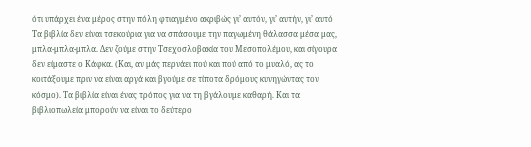ότι υπάρχει ένα μέρος στην πόλη φτιαγμένο ακριβώς γι’ αυτόν, γι’ αυτήν, γι’ αυτό
Τα βιβλία δεν είναι τσεκούρια για να σπάσουμε την παγωμένη θάλασσα μέσα μας, μπλα-μπλα-μπλα. Δεν ζούμε στην Τσεχοσλοβακία του Μεσοπολέμου, και σίγουρα δεν είμαστε ο Κάφκα. (Και, αν μάς περνάει πού και πού από το μυαλό, ας το κοιτάξουμε πριν να είναι αργά και βγούμε σε τίποτα δρόμους κυνηγώντας τον κόσμο). Τα βιβλία είναι ένας τρόπος για να τη βγάλουμε καθαρή. Και τα βιβλιοπωλεία μπορούν να είναι το δεύτερο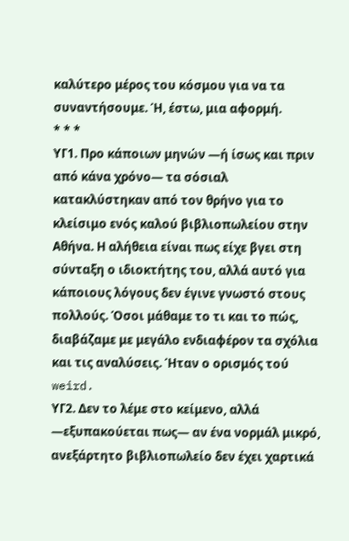καλύτερο μέρος του κόσμου για να τα συναντήσουμε. Ή, έστω, μια αφορμή.
* * *
ΥΓ1. Προ κάποιων μηνών —ή ίσως και πριν από κάνα χρόνο— τα σόσιαλ κατακλύστηκαν από τον θρήνο για το κλείσιμο ενός καλού βιβλιοπωλείου στην Αθήνα. Η αλήθεια είναι πως είχε βγει στη σύνταξη ο ιδιοκτήτης του, αλλά αυτό για κάποιους λόγους δεν έγινε γνωστό στους πολλούς. Όσοι μάθαμε το τι και το πώς, διαβάζαμε με μεγάλο ενδιαφέρον τα σχόλια και τις αναλύσεις. Ήταν ο ορισμός τού weird.
ΥΓ2. Δεν το λέμε στο κείμενο, αλλά —εξυπακούεται πως— αν ένα νορμάλ μικρό, ανεξάρτητο βιβλιοπωλείο δεν έχει χαρτικά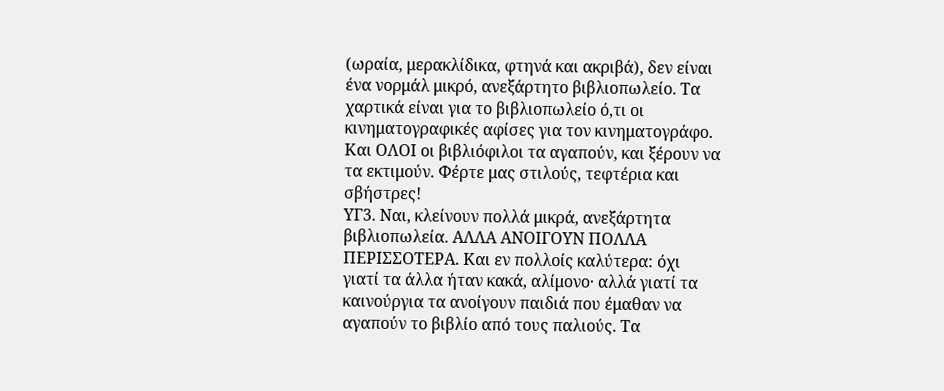(ωραία, μερακλίδικα, φτηνά και ακριβά), δεν είναι ένα νορμάλ μικρό, ανεξάρτητο βιβλιοπωλείο. Τα χαρτικά είναι για το βιβλιοπωλείο ό,τι οι κινηματογραφικές αφίσες για τον κινηματογράφο. Και ΟΛΟΙ οι βιβλιόφιλοι τα αγαπούν, και ξέρουν να τα εκτιμούν. Φέρτε μας στιλούς, τεφτέρια και σβήστρες!
ΥΓ3. Ναι, κλείνουν πολλά μικρά, ανεξάρτητα βιβλιοπωλεία. ΑΛΛΑ ΑΝΟΙΓΟΥΝ ΠΟΛΛΑ ΠΕΡΙΣΣΟΤΕΡΑ. Και εν πολλοίς καλύτερα: όχι γιατί τα άλλα ήταν κακά, αλίμονο· αλλά γιατί τα καινούργια τα ανοίγουν παιδιά που έμαθαν να αγαπούν το βιβλίο από τους παλιούς. Τα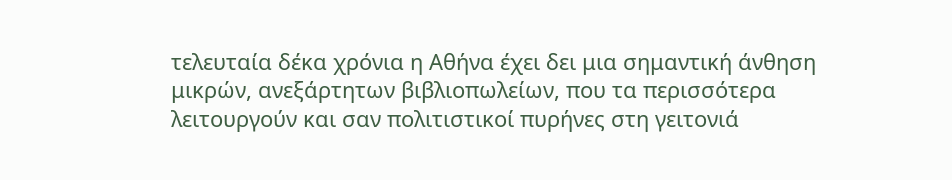τελευταία δέκα χρόνια η Αθήνα έχει δει μια σημαντική άνθηση μικρών, ανεξάρτητων βιβλιοπωλείων, που τα περισσότερα λειτουργούν και σαν πολιτιστικοί πυρήνες στη γειτονιά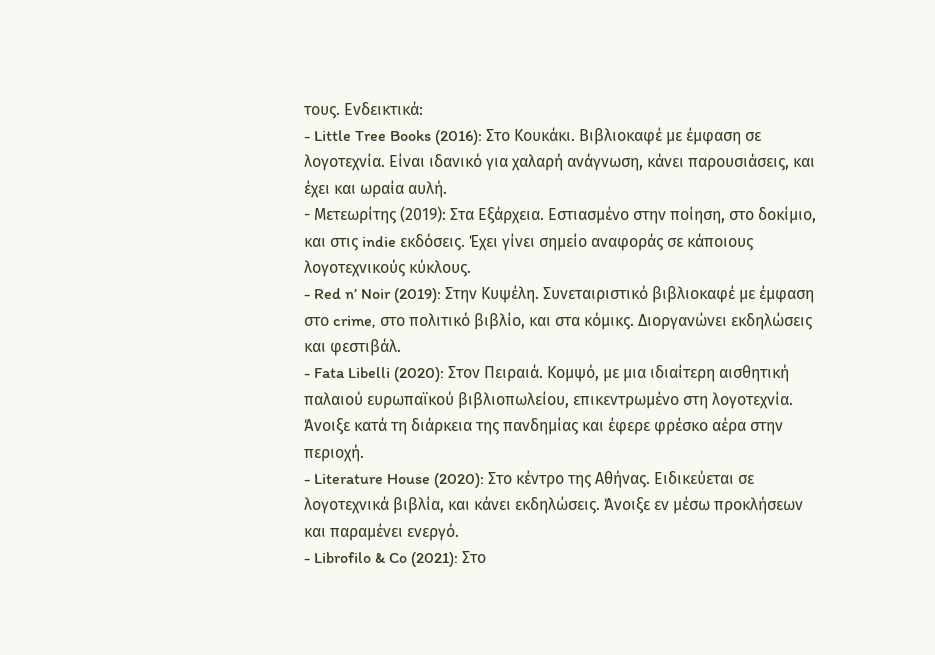τους. Ενδεικτικά:
- Little Tree Books (2016): Στο Κουκάκι. Βιβλιοκαφέ με έμφαση σε λογοτεχνία. Είναι ιδανικό για χαλαρή ανάγνωση, κάνει παρουσιάσεις, και έχει και ωραία αυλή.
- Μετεωρίτης (2019): Στα Εξάρχεια. Εστιασμένο στην ποίηση, στο δοκίμιο, και στις indie εκδόσεις. Έχει γίνει σημείο αναφοράς σε κάποιους λογοτεχνικούς κύκλους.
- Red n’ Noir (2019): Στην Κυψέλη. Συνεταιριστικό βιβλιοκαφέ με έμφαση στο crime, στο πολιτικό βιβλίο, και στα κόμικς. Διοργανώνει εκδηλώσεις και φεστιβάλ.
- Fata Libelli (2020): Στον Πειραιά. Κομψό, με μια ιδιαίτερη αισθητική παλαιού ευρωπαϊκού βιβλιοπωλείου, επικεντρωμένο στη λογοτεχνία. Άνοιξε κατά τη διάρκεια της πανδημίας και έφερε φρέσκο αέρα στην περιοχή.
- Literature House (2020): Στο κέντρο της Αθήνας. Ειδικεύεται σε λογοτεχνικά βιβλία, και κάνει εκδηλώσεις. Άνοιξε εν μέσω προκλήσεων και παραμένει ενεργό.
- Librofilo & Co (2021): Στο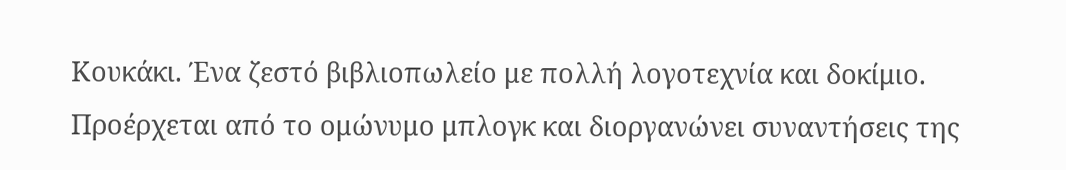Κουκάκι. Ένα ζεστό βιβλιοπωλείο με πολλή λογοτεχνία και δοκίμιο. Προέρχεται από το ομώνυμο μπλογκ και διοργανώνει συναντήσεις της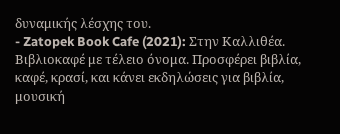δυναμικής λέσχης του.
- Zatopek Book Cafe (2021): Στην Καλλιθέα. Βιβλιοκαφέ με τέλειο όνομα. Προσφέρει βιβλία, καφέ, κρασί, και κάνει εκδηλώσεις για βιβλία, μουσική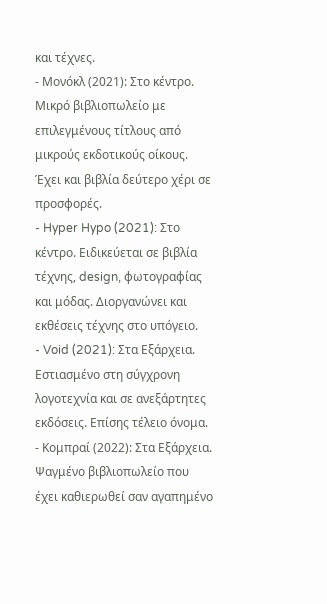και τέχνες.
- Μονόκλ (2021): Στο κέντρο. Μικρό βιβλιοπωλείο με επιλεγμένους τίτλους από μικρούς εκδοτικούς οίκους. Έχει και βιβλία δεύτερο χέρι σε προσφορές.
- Hyper Hypo (2021): Στο κέντρο. Ειδικεύεται σε βιβλία τέχνης, design, φωτογραφίας και μόδας. Διοργανώνει και εκθέσεις τέχνης στο υπόγειο.
- Void (2021): Στα Εξάρχεια. Εστιασμένο στη σύγχρονη λογοτεχνία και σε ανεξάρτητες εκδόσεις. Επίσης τέλειο όνομα.
- Κομπραί (2022): Στα Εξάρχεια. Ψαγμένο βιβλιοπωλείο που έχει καθιερωθεί σαν αγαπημένο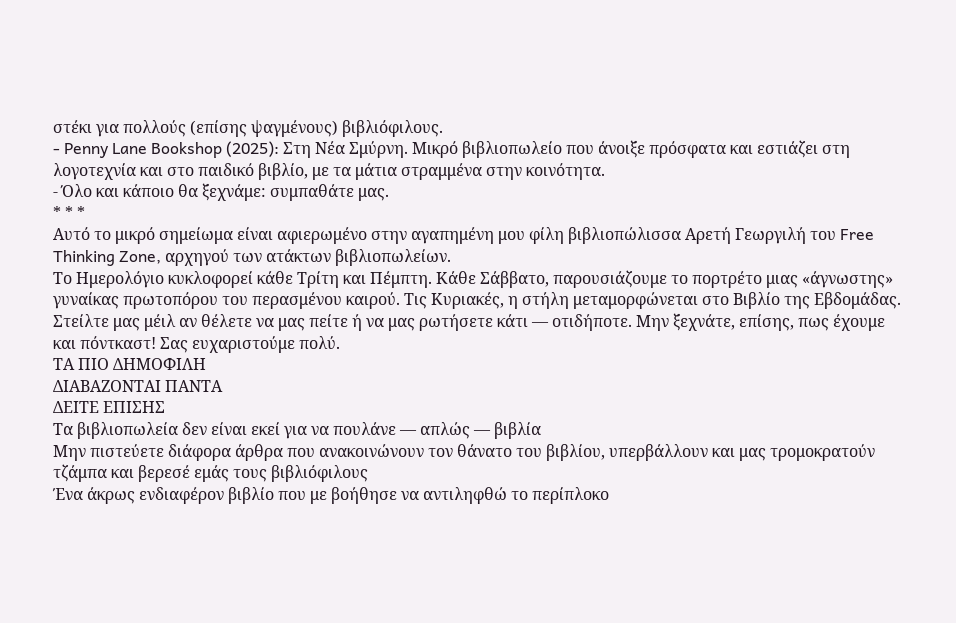στέκι για πολλούς (επίσης ψαγμένους) βιβλιόφιλους.
- Penny Lane Bookshop (2025): Στη Νέα Σμύρνη. Μικρό βιβλιοπωλείο που άνοιξε πρόσφατα και εστιάζει στη λογοτεχνία και στο παιδικό βιβλίο, με τα μάτια στραμμένα στην κοινότητα.
- Όλο και κάποιο θα ξεχνάμε: συμπαθάτε μας.
* * *
Αυτό το μικρό σημείωμα είναι αφιερωμένο στην αγαπημένη μου φίλη βιβλιοπώλισσα Αρετή Γεωργιλή του Free Thinking Zone, αρχηγού των ατάκτων βιβλιοπωλείων.
Το Ημερολόγιο κυκλοφορεί κάθε Τρίτη και Πέμπτη. Κάθε Σάββατο, παρουσιάζουμε το πορτρέτο μιας «άγνωστης» γυναίκας πρωτοπόρου του περασμένου καιρού. Τις Κυριακές, η στήλη μεταμορφώνεται στο Βιβλίο της Εβδομάδας. Στείλτε μας μέιλ αν θέλετε να μας πείτε ή να μας ρωτήσετε κάτι — οτιδήποτε. Μην ξεχνάτε, επίσης, πως έχουμε και πόντκαστ! Σας ευχαριστούμε πολύ.
ΤΑ ΠΙΟ ΔΗΜΟΦΙΛΗ
ΔΙΑΒΑΖΟΝΤΑΙ ΠΑΝΤΑ
ΔΕΙΤΕ ΕΠΙΣΗΣ
Τα βιβλιοπωλεία δεν είναι εκεί για να πουλάνε — απλώς — βιβλία
Μην πιστεύετε διάφορα άρθρα που ανακοινώνουν τον θάνατο του βιβλίου, υπερβάλλουν και μας τρομοκρατούν τζάμπα και βερεσέ εμάς τους βιβλιόφιλους
Ένα άκρως ενδιαφέρον βιβλίο που με βοήθησε να αντιληφθώ το περίπλοκο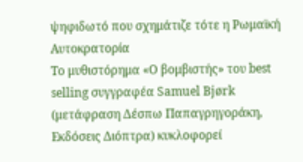ψηφιδωτό που σχημάτιζε τότε η Ρωμαϊκή Αυτοκρατορία
Το μυθιστόρημα «Ο βομβιστής» του best selling συγγραφέα Samuel Bjørk (μετάφραση Δέσπω Παπαγρηγοράκη, Εκδόσεις Διόπτρα) κυκλοφορεί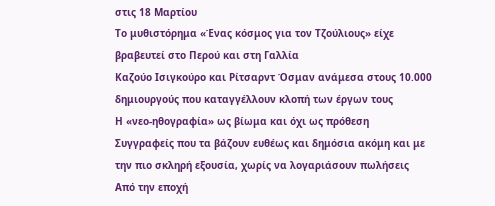στις 18 Μαρτίου
Το μυθιστόρημα «Ένας κόσμος για τον Τζούλιους» είχε βραβευτεί στο Περού και στη Γαλλία
Καζούο Ισιγκούρο και Ρίτσαρντ Όσμαν ανάμεσα στους 10.000 δημιουργούς που καταγγέλλουν κλοπή των έργων τους
Η «νεο-ηθογραφία» ως βίωμα και όχι ως πρόθεση
Συγγραφείς που τα βάζουν ευθέως και δημόσια ακόμη και με την πιο σκληρή εξουσία, χωρίς να λογαριάσουν πωλήσεις
Από την εποχή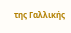της Γαλλικής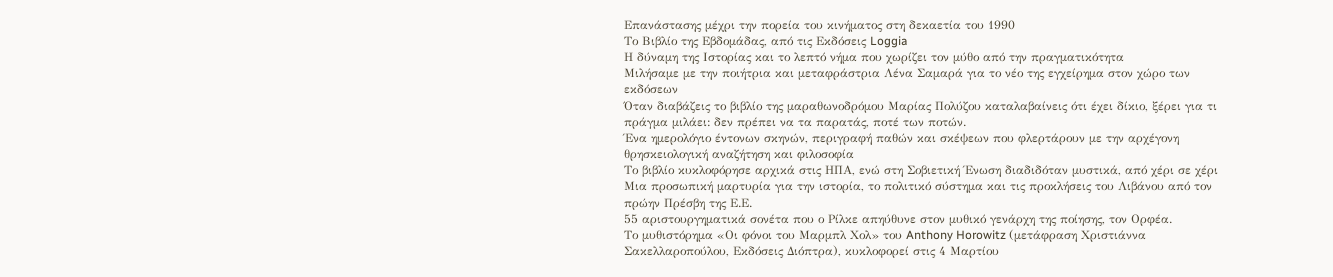Επανάστασης μέχρι την πορεία του κινήματος στη δεκαετία του 1990
Το Βιβλίο της Εβδομάδας, από τις Εκδόσεις Loggia
Η δύναμη της Ιστορίας και το λεπτό νήμα που χωρίζει τον μύθο από την πραγματικότητα
Μιλήσαμε με την ποιήτρια και μεταφράστρια Λένα Σαμαρά για το νέο της εγχείρημα στον χώρο των εκδόσεων
Όταν διαβάζεις το βιβλίο της μαραθωνοδρόμου Μαρίας Πολύζου καταλαβαίνεις ότι έχει δίκιο, ξέρει για τι πράγμα μιλάει: δεν πρέπει να τα παρατάς, ποτέ των ποτών.
Ένα ημερολόγιο έντονων σκηνών, περιγραφή παθών και σκέψεων που φλερτάρουν με την αρχέγονη θρησκειολογική αναζήτηση και φιλοσοφία
Το βιβλίο κυκλοφόρησε αρχικά στις ΗΠΑ, ενώ στη Σοβιετική Ένωση διαδιδόταν μυστικά, από χέρι σε χέρι
Μια προσωπική μαρτυρία για την ιστορία, το πολιτικό σύστημα και τις προκλήσεις του Λιβάνου από τον πρώην Πρέσβη της Ε.Ε.
55 αριστουργηµατικά σονέτα που ο Ρίλκε απηύθυνε στον µυθικό γενάρχη της ποίησης, τον Ορφέα.
Το μυθιστόρημα «Οι φόνοι του Μαρμπλ Χολ» του Anthony Horowitz (μετάφραση Χριστιάννα Σακελλαροπούλου, Εκδόσεις Διόπτρα), κυκλοφορεί στις 4 Μαρτίου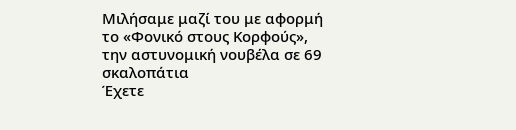Μιλήσαμε μαζί του με αφορμή το «Φονικό στους Κορφούς», την αστυνομική νουβέλα σε 69 σκαλοπάτια
Έχετε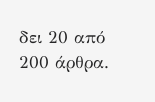δει 20 από 200 άρθρα.